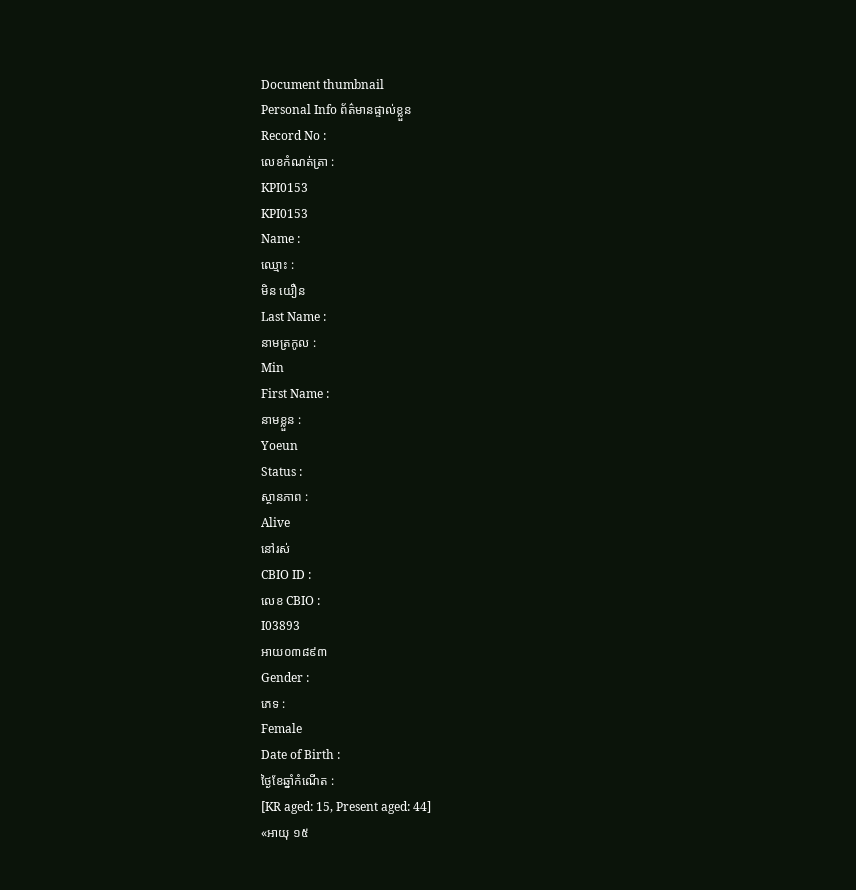Document thumbnail
Personal Info ព័ត៌មានផ្ទាល់ខ្លួន
Record No :
លេខកំណត់ត្រា :
KPI0153
KPI0153
Name :
ឈ្មោះ :
មិន យឿន
Last Name :
នាមត្រកូល :
Min
First Name :
នាមខ្លួន :
Yoeun
Status :
ស្ថានភាព :
Alive
នៅរស់
CBIO ID :
លេខ CBIO :
I03893
អាយ០៣៨៩៣
Gender :
ភេទ :
Female
Date of Birth :
ថ្ងៃខែឆ្នាំកំណើត :
[KR aged: 15, Present aged: 44]
«អាយុ ១៥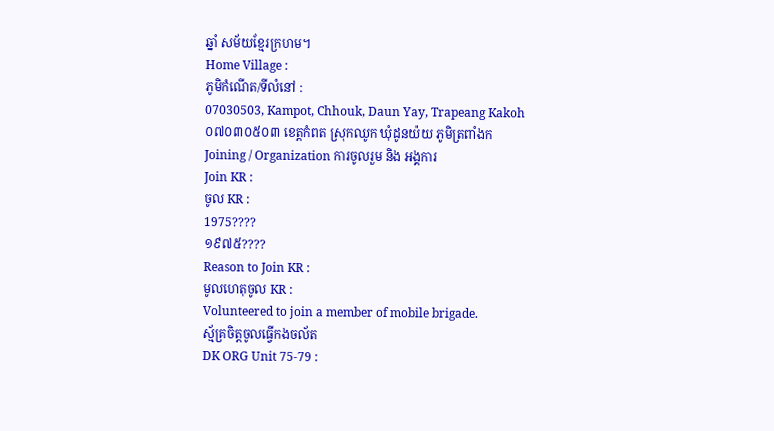ឆ្នាំ សម័យខែ្មរក្រហម។
Home Village :
ភូមិកំណើត/ទីលំនៅ :
07030503, Kampot, Chhouk, Daun Yay, Trapeang Kakoh
០៧០៣០៥០៣ ខេត្ដកំពត ស្រុកឈូក ឃុំដូនយ៉យ ភូមិត្រពាំងក
Joining / Organization ការចូលរួម និង អង្គការ
Join KR :
ចូល KR :
1975????
១៩៧៥????
Reason to Join KR :
មូលហេតុចូល KR :
Volunteered to join a member of mobile brigade.
ស្ម័គ្រចិត្ដចូលធ្វើកងចល័ត
DK ORG Unit 75-79 :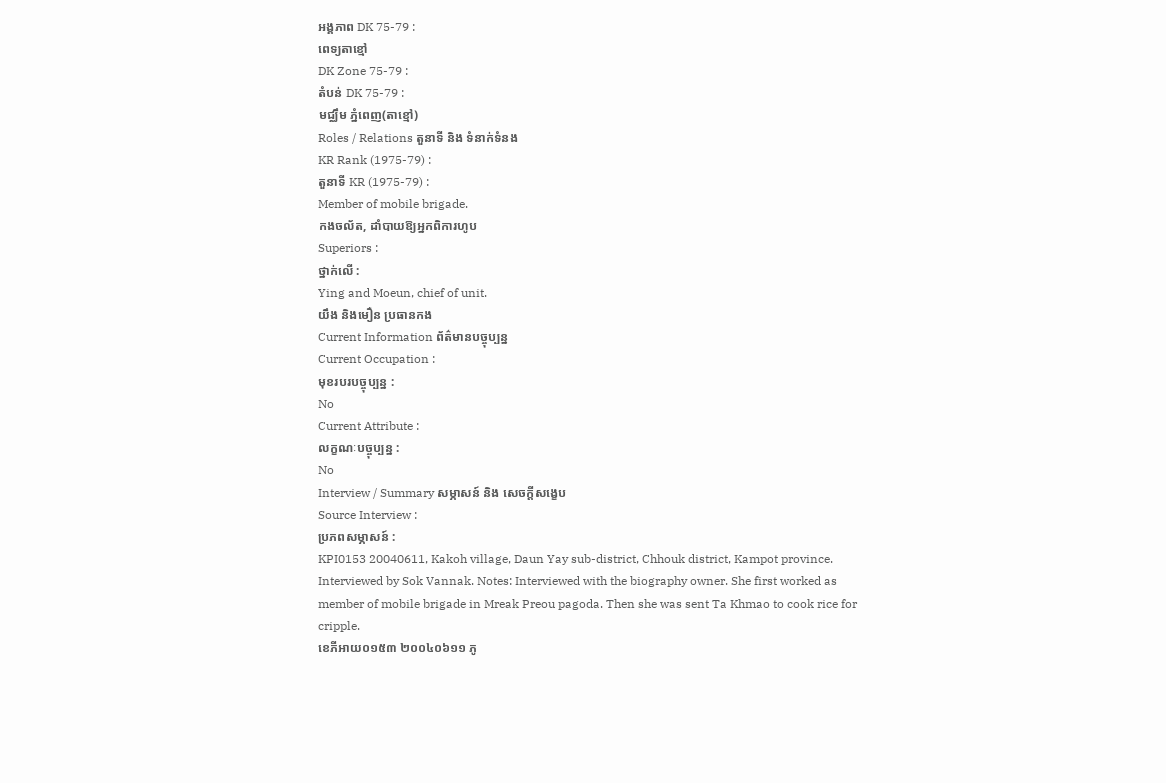អង្គភាព DK 75-79 :
ពេទ្យតាខ្មៅ
DK Zone 75-79 :
តំបន់ DK 75-79 :
មជ្ឈឹម ភ្នំពេញ(តាខ្មៅ)
Roles / Relations តួនាទី និង ទំនាក់ទំនង
KR Rank (1975-79) :
តួនាទី KR (1975-79) :
Member of mobile brigade.
កងចល័ត, ដាំបាយឱ្យអ្នកពិការហូប
Superiors :
ថ្នាក់លើ :
Ying and Moeun, chief of unit.
យឹង និងមឿន ប្រធានកង
Current Information ព័ត៌មានបច្ចុប្បន្ន
Current Occupation :
មុខរបរបច្ចុប្បន្ន :
No
Current Attribute :
លក្ខណៈបច្ចុប្បន្ន :
No
Interview / Summary សម្ភាសន៍ និង សេចក្ដីសង្ខេប
Source Interview :
ប្រភពសម្ភាសន៍ :
KPI0153 20040611, Kakoh village, Daun Yay sub-district, Chhouk district, Kampot province. Interviewed by Sok Vannak. Notes: Interviewed with the biography owner. She first worked as member of mobile brigade in Mreak Preou pagoda. Then she was sent Ta Khmao to cook rice for cripple.
ខេភីអាយ០១៥៣ ២០០៤០៦១១ ភូ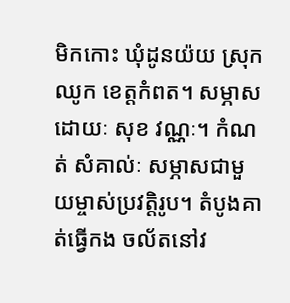មិកកោះ ឃុំដូនយ៉យ ស្រុកឈូក ខេត្តកំពត។ សម្ភាសដោយៈ សុខ វណ្ណៈ។ កំណត់ សំគាល់ៈ សម្ភាសជាមួយម្ចាស់ប្រវត្តិរូប។ តំបូងគាត់ធ្វើកង ចល័តនៅវ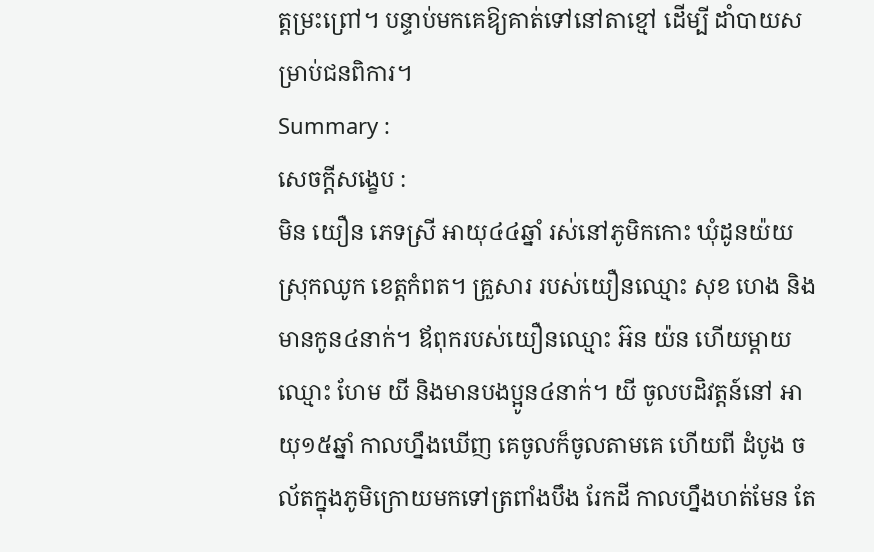ត្តម្រះព្រៅ។ បន្ទាប់មកគេឱ្យគាត់ទៅនៅតាខ្មៅ ដើម្បី ដាំបាយសម្រាប់ជនពិការ។
Summary :
សេចក្ដីសង្ខេប :
មិន យឿន ភេទស្រី អាយុ៤៤ឆ្នាំ រស់នៅភូមិកកោះ ឃុំដូនយ៉យ ស្រុកឈូក ខេត្ដកំពត។ គ្រួសារ របស់យឿនឈ្មោះ សុខ ហេង និងមានកូន៤នាក់។ ឪពុករបស់យឿនឈ្មោះ អ៊ន យ៉ន ហើយម្ដាយ ឈ្មោះ ហែម យី និងមានបងប្អូន៤នាក់។ យី ចូលបដិវត្ដន៍នៅ អាយុ១៥ឆ្នាំ កាលហ្នឹងឃើញ គេចូលក៏ចូលតាមគេ ហើយពី ដំបូង ចល័តក្នុងភូមិក្រោយមកទៅត្រពាំងបឹង រែកដី កាលហ្នឹងហត់មែន តែ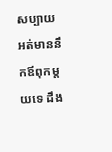សប្បាយ អត់មាននឹកឪពុកម្ដយទេ ដឹង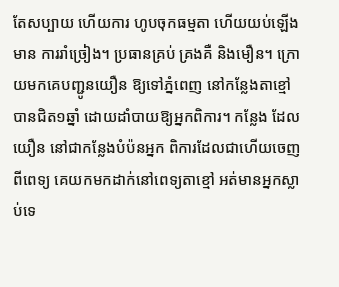តែសប្បាយ ហើយការ ហូបចុកធម្មតា ហើយយប់ឡើងមាន ការរាំច្រៀង។ ប្រធានគ្រប់ គ្រងគឺ និងមឿន។ ក្រោយមកគេបញ្ជូនយឿន ឱ្យទៅភ្នំពេញ នៅកនែ្លងតាខ្មៅបានជិត១ឆ្នាំ ដោយដាំបាយឱ្យអ្នកពិការ។ កនែ្លង ដែលយឿន នៅជាកនែ្លងបំប៉នអ្នក ពិការដែលជាហើយចេញពីពេទ្យ គេយកមកដាក់នៅពេទ្យតាខ្មៅ អត់មានអ្នកស្លាប់ទេ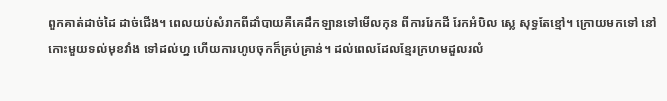ពួកគាត់ដាច់ដៃ ដាច់ជើង។ ពេលយប់សំរាកពីដាំបាយគឺគេដឹកឡានទៅមើលកុន ពីការរែកដី រែកអំបិល សេ្ល សុទ្ធតែខ្មៅ។ ក្រោយមកទៅ នៅកោះមួយទល់មុខវាំង ទៅដល់ហ្ន ហើយការហូបចុកក៏គ្រប់គ្រាន់។ ដល់ពេលដែលខែ្មរក្រហមដួលរលំ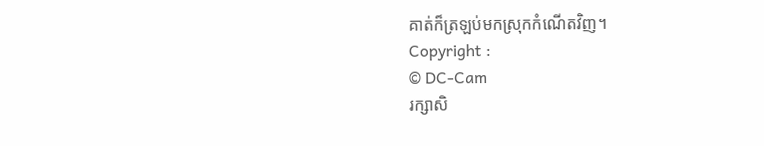គាត់ក៏ត្រឡប់មកស្រុកកំណើតវិញ។
Copyright :
© DC-Cam
រក្សាសិ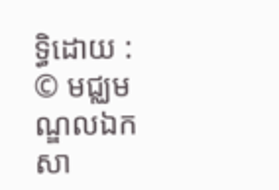ទ្ធិដោយ :
© មជ្ឈមណ្ឌលឯកសា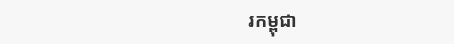រកម្ពុជា